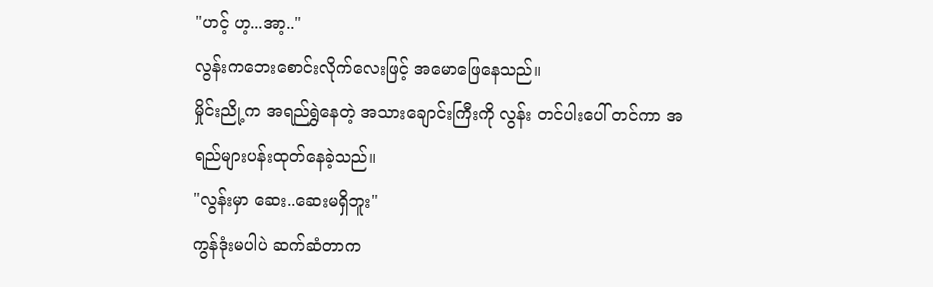"ဟင့် ဟ့...အာ့.."
လွန်းကဘေးစောင်းလိုက်လေးဖြင့် အမောဖြေနေသည်။
မှိုင်းညို့က အရည်ရွှဲနေတဲ့ အသားချောင်းကြီးကို လွန်း တင်ပါးပေါ် တင်ကာ အရည်များပန်းထုတ်နေခဲ့သည်။
"လွန်းမှာ ဆေး..ဆေးမရှိဘူး"
ကွန်ဒုံးမပါပဲ ဆက်ဆံတာက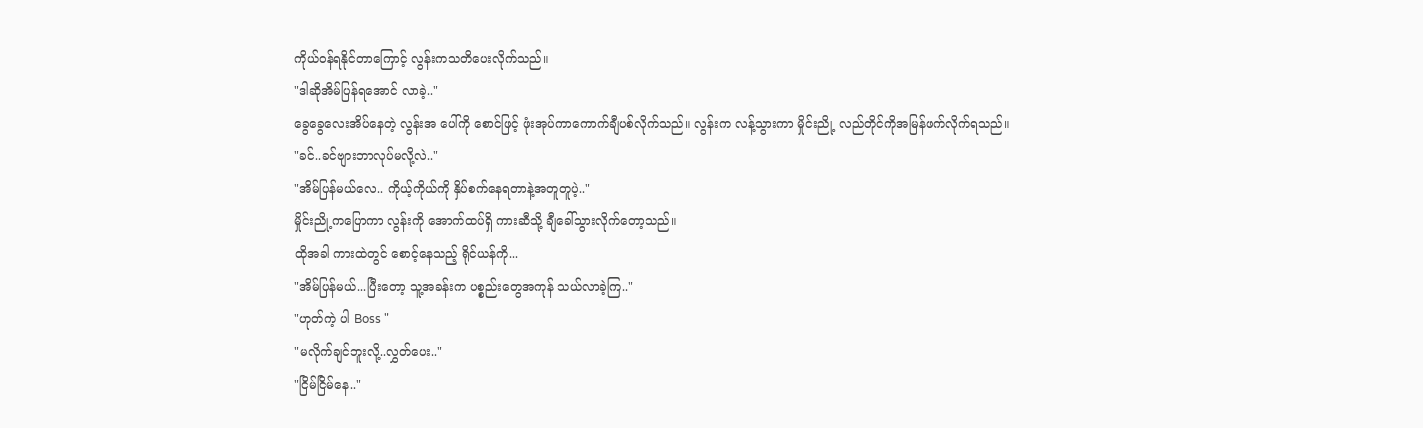ကိုယ်ဝန်ရနိုင်တာကြောင့် လွန်းကသတိပေးလိုက်သည်။
"ဒါဆိုအိမ်ပြန်ရအောင် လာခဲ့.."
ခွေခွေလေးအိပ်နေတဲ့ လွန်းအ ပေါ်ကို စောင်ဖြင့် ဖုံးအုပ်ကာကောက်ချီပစ်လိုက်သည်။ လွန်းက လန့်သွားကာ မှိုင်းညို့ လည်တိုင်ကိုအမြန်ဖက်လိုက်ရသည်။
"ခင်..ခင်ဗျားဘာလုပ်မလို့လဲ.."
"အိမ်ပြန်မယ်လေ.. ကိုယ့်ကိုယ်ကို နှိပ်စက်နေရတာနဲ့အတူတူပဲ့.."
မှိုင်းညို့ကပြောကာ လွန်းကို အောက်ထပ်ရှိ ကားဆီသို့ ချီခေါ်သွားလိုက်တော့သည်။
ထိုအခါ ကားထဲတွင် စောင့်နေသည့် ရိုင်ယန်ကို...
"အိမ်ပြန်မယ်...ပြီးတော့ သူ့အခန်းက ပစ္စည်းတွေအကုန် သယ်လာခဲ့ကြ.."
"ဟုတ်ကဲ့ ပါ Boss "
"မလိုက်ချင်ဘူးလို့..လွှတ်ပေး.."
"ငြိမ်ငြိမ်နေ.."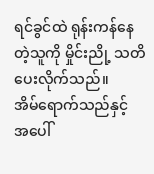ရင်ခွင်ထဲ ရုန်းကန်နေတဲ့သူကို မှိုင်းညို့ သတိပေးလိုက်သည်။
အိမ်ရောက်သည်နှင့် အပေါ်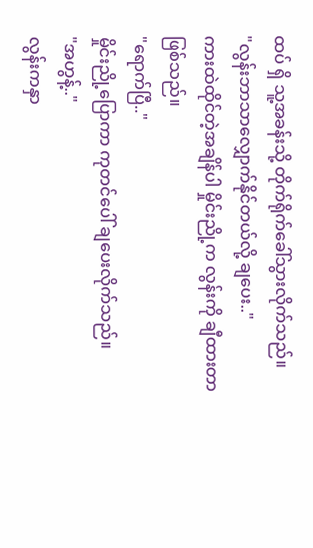ထပ် ရှိ သူ့အခန်းသို့ တိုက်ရိုက်ခေါ်သွားလိုက်သည်။
"လွန်းဘာသာလျှောက်နိုင်တယ်လို့ ချပေး.."
ကားထဲထိုင်တဲ့အချိန်ပါ မှိုင်းညို့က လွန်းကို ချီထားတာဖြစ်သည်။
"ရောက်ပြီ.."
မှိုင်းညို့ပြောကာ ကုတင်ပေါ် ချပေးလိုက်သည်။
"အဟွန့်.."
လွန်းကနှာ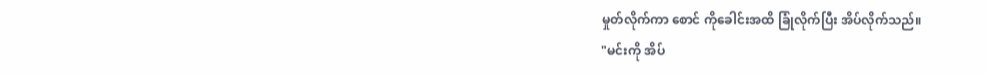မှုတ်လိုက်ကာ စောင် ကိုခေါင်းအထိ ခြုံလိုက်ပြီး အိပ်လိုက်သည်။
"မင်းကို အိပ်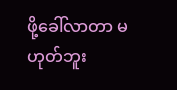ဖို့ခေါ်လာတာ မဟုတ်ဘူး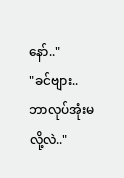နော်.."
"ခင်ဗျား..ဘာလုပ်အုံးမလို့လဲ.."